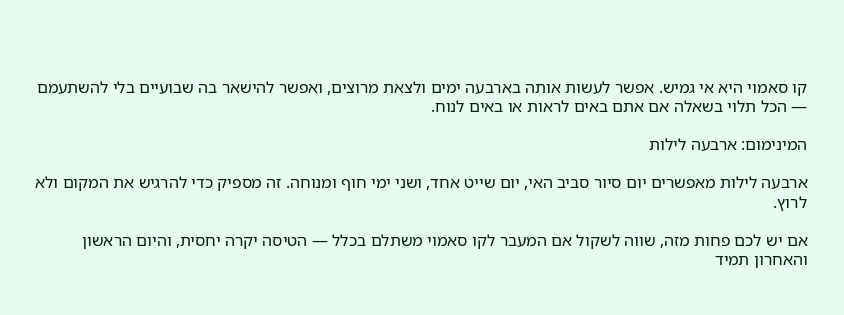קו סאמוי היא אי גמיש. אפשר לעשות אותה בארבעה ימים ולצאת מרוצים, ואפשר להישאר בה שבועיים בלי להשתעמם — הכל תלוי בשאלה אם אתם באים לראות או באים לנוח.

המינימום: ארבעה לילות

ארבעה לילות מאפשרים יום סיור סביב האי, יום שייט אחד, ושני ימי חוף ומנוחה. זה מספיק כדי להרגיש את המקום ולא לרוץ.

אם יש לכם פחות מזה, שווה לשקול אם המעבר לקו סאמוי משתלם בכלל — הטיסה יקרה יחסית, והיום הראשון והאחרון תמיד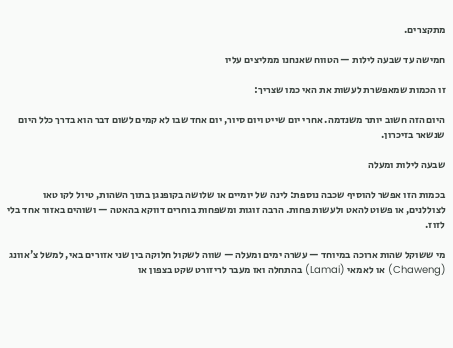מתקצרים.

חמישה עד שבעה לילות — הטווח שאנחנו ממליצים עליו

זו הכמות שמאפשרת לעשות את האי כמו שצריך:

היום הזה חשוב יותר משנדמה. אחרי יום שייט ויום סיור, יום אחד שבו לא קמים לשום דבר הוא בדרך כלל היום שנשאר בזיכרון.

שבעה לילות ומעלה

בכמות הזו אפשר להוסיף שכבה נוספת: לינה של יומיים או שלושה בקופנגן בתוך השהות, טיול לקו טאו לצוללנים, או פשוט להאט ולעשות פחות. הרבה זוגות ומשפחות בוחרים דווקא בהאטה — ושוהים באזור אחד בלי לזוז.

מי ששוקל שהות ארוכה במיוחד — עשרה ימים ומעלה — שווה לשקול חלוקה בין שני אזורים באי, למשל צ'אוונג (Chaweng) או לאמאי (Lamai) בהתחלה ואז מעבר לריזורט שקט בצפון או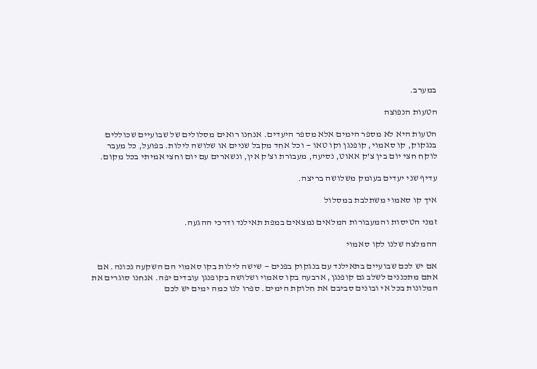במערב.

הטעות הנפוצה

הטעות היא לא מספר הימים אלא מספר היעדים. אנחנו רואים מסלולים של שבועיים שכוללים בנגקוק, קו סאמוי, קופנגן וקו טאו — וכל אחד מקבל שניים או שלושה לילות. בפועל, כל מעבר לוקח חצי יום בין צ'ק אאוט, נסיעה, מעבורת וצ'ק אין, ונשארים עם יום וחצי אמיתי בכל מקום.

עדיף שני יעדים בעומק משלושה בריצה.

איך קו סאמוי משתלבת במסלול

זמני הטיסות והמעבורות המלאים נמצאים במפת תאילנד ודרכי ההגעה.

ההמלצה שלנו לקו סאמוי

אם יש לכם שבועיים בתאילנד עם בנגקוק בפנים — שישה לילות בקו סאמוי הם השקעה נכונה. אם אתם מתכננים לשלב גם קופנגן, ארבעה בקו סאמוי ושלושה בקופנגן עובדים יפה. אנחנו סוגרים את המלונות בכל אי ובונים סביבם את חלוקת הימים. ספרו לנו כמה ימים יש לכם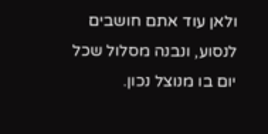ולאן עוד אתם חושבים לנסוע, ונבנה מסלול שכל יום בו מנוצל נכון.